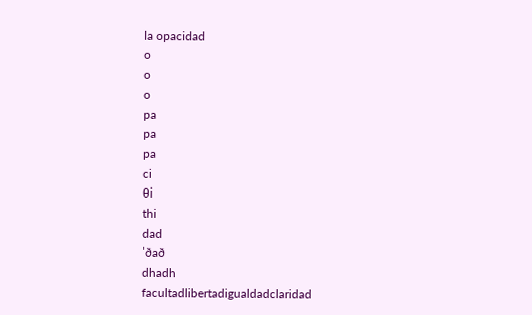la opacidad
o
o
o
pa
pa
pa
ci
θi
thi
dad
ˈðað
dhadh
facultadlibertadigualdadclaridad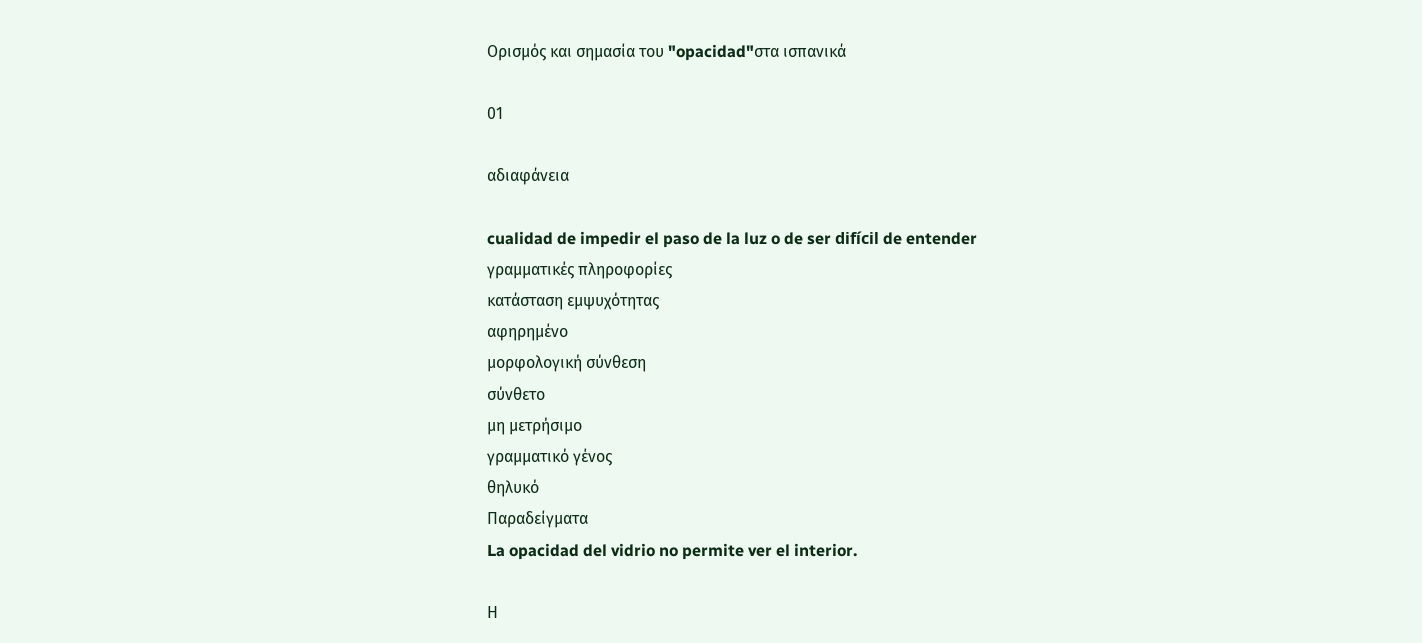Ορισμός και σημασία του "opacidad"στα ισπανικά

01

αδιαφάνεια

cualidad de impedir el paso de la luz o de ser difícil de entender
γραμματικές πληροφορίες
κατάσταση εμψυχότητας
αφηρημένο
μορφολογική σύνθεση
σύνθετο
μη μετρήσιμο
γραμματικό γένος
θηλυκό
Παραδείγματα
La opacidad del vidrio no permite ver el interior.

Η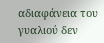αδιαφάνεια του γυαλιού δεν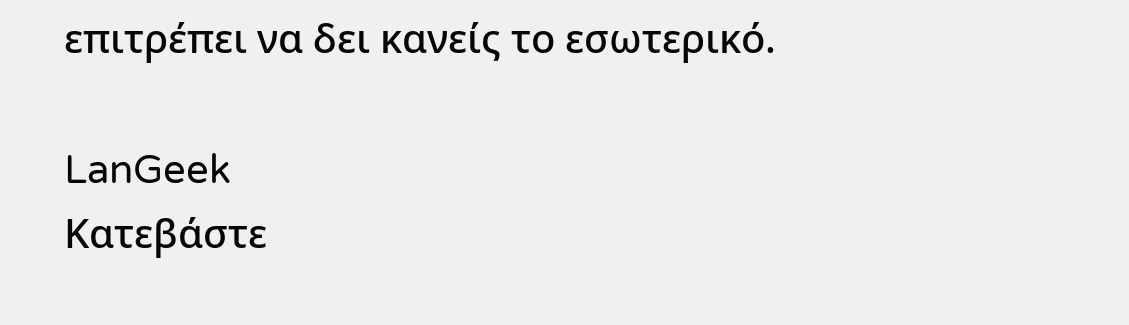επιτρέπει να δει κανείς το εσωτερικό.

LanGeek
Κατεβάστε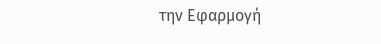την Εφαρμογή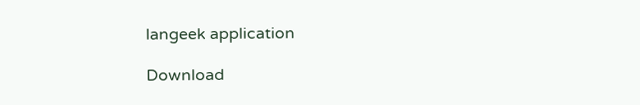langeek application

Download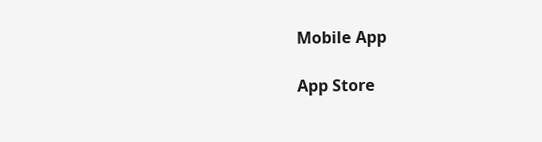Mobile App

App Store